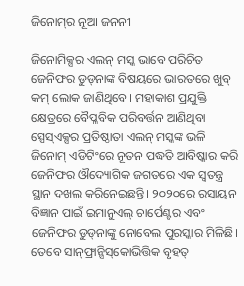ଜିନୋମ୍‌ର ନୂଆ ଜନନୀ

ଜିନୋମିକ୍ସର ଏଲନ୍‌ ମସ୍କ ଭାବେ ପରିଚିତ ଜେନିଫର ଡୁଡ୍‌ନାଙ୍କ ବିଷୟରେ ଭାରତରେ ଖୁବ୍‌ କମ୍‌ ଲୋକ ଜାଣିଥିବେ। ମହାକାଶ ପ୍ରଯୁକ୍ତି କ୍ଷେତ୍ରରେ ବୈପ୍ଳବିକ ପରିବର୍ତ୍ତନ ଆଣିଥିବା ସ୍ପେସ୍‌ଏକ୍ସର ପ୍ରତିଷ୍ଠାତା ଏଲନ୍‌ ମସ୍କଙ୍କ ଭଳି ଜିନୋମ୍‌ ଏଡିଟିଂରେ ନୂତନ ପଦ୍ଧତି ଆବିଷ୍କାର କରି ଜେନିଫର ଔଦ୍ୟୋଗିକ ଜଗତରେ ଏକ ସ୍ବତନ୍ତ୍ର ସ୍ଥାନ ଦଖଲ କରିନେଇଛନ୍ତି। ୨୦୨୦ରେ ରସାୟନ ବିଜ୍ଞାନ ପାଇଁ ଇମାନୁଏଲ୍‌ ଚାର୍ପେଣ୍ଟର ଏବଂ ଜେନିଫର ଡୁଡ୍‌ନାଙ୍କୁ ନୋବେଲ ପୁରସ୍କାର ମିଳିଛି। ତେବେ ସାନ୍‌ଫ୍ରାନ୍ସିସ୍‌କୋଭିତ୍ତିକ ବୃହତ୍‌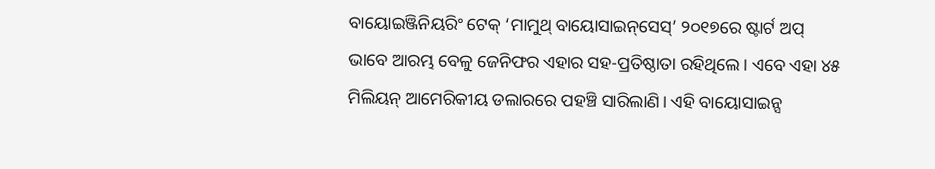ବାୟୋଇଞ୍ଜିନିୟରିଂ ଟେକ୍‌ ‘ମାମୁଥ୍‌ ବାୟୋସାଇନ୍‌ସେସ୍‌’ ୨୦୧୭ରେ ଷ୍ଟାର୍ଟ ଅପ୍‌ ଭାବେ ଆରମ୍ଭ ବେଳୁ ଜେନିଫର ଏହାର ସହ-ପ୍ରତିଷ୍ଠାତା ରହିଥିଲେ। ଏବେ ଏହା ୪୫ ମିଲିୟନ୍‌ ଆମେରିକୀୟ ଡଲାରରେ ପହଞ୍ଚି ସାରିଲାଣି। ଏହି ବାୟୋସାଇନ୍ସ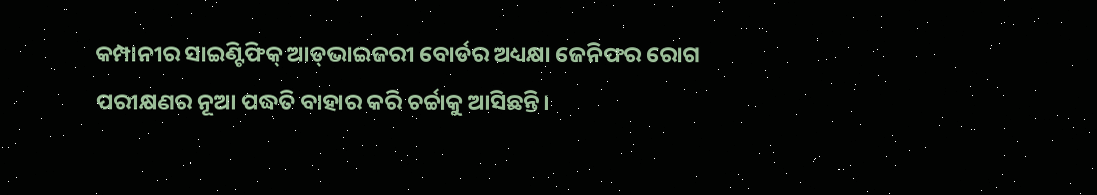କମ୍ପାନୀର ସାଇଣ୍ଟିଫିକ୍‌ ଆଡ୍‌ଭାଇଜରୀ ବୋର୍ଡର ଅଧ୍ୟକ୍ଷା ଜେନିଫର ରୋଗ ପରୀକ୍ଷଣର ନୂଆ ପଦ୍ଧତି ବାହାର କରି ଚର୍ଚ୍ଚାକୁ ଆସିଛନ୍ତି।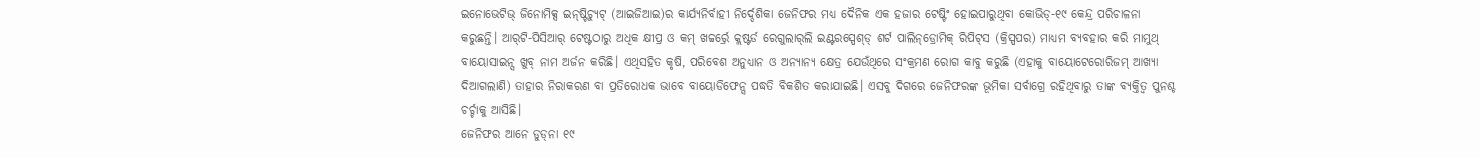ଇନୋଭେଟିଭ୍‌ ଜିନୋମିକ୍ସ ଇନ୍‌ଷ୍ଟିଚ୍ୟୁଟ୍‌ (ଆଇଜିଆଇ)ର କାର୍ଯ୍ୟନିର୍ବାହୀ ନିର୍ଦ୍ଦେଶିକା ଜେନିଫର ମଧ୍ୟ ଦୈନିକ ଏକ ହଜାର ଟେଷ୍ଟିଂ ହୋଇପାରୁଥିବା କୋଭିଡ୍‌-୧୯ କେନ୍ଦ୍ର ପରିଚାଳନା କରୁଛନ୍ତି। ଆର୍‌ଟି-ପିସିଆର୍‌ ଟେଷ୍ଟଠାରୁ ଅଧିକ କ୍ଷୀପ୍ର ଓ କମ୍‌ ଖଚ୍ଚର୍ର୍ରେ କ୍ଲଷ୍ଟର୍ଡ ରେଗୁଲାର୍‌ଲି ଇଣ୍ଟରସ୍ପେଶ୍‌ଡ୍‌ ଶର୍ଟ ପାଲିନ୍‌ଡ୍ରୋମିକ୍‌ ରିପିଟ୍‌ସ (କ୍ରିସ୍ପପର) ମାଧ୍ୟମ ବ୍ୟବହାର କରି ମାମୁଥ୍‌ ବାୟୋସାଇନ୍ସ ଖୁବ୍‌ ନାମ ଅର୍ଜନ କରିଛି। ଏଥିସହିତ କୃଷି, ପରିବେଶ ଅନୁଧ୍ୟାନ ଓ ଅନ୍ୟାନ୍ୟ କ୍ଷେତ୍ର ଯେଉଁଥିରେ ସଂକ୍ରମଣ ରୋଗ କାବୁ କରୁଛି (ଏହାକୁ ବାୟୋଟେରୋରିଜମ୍‌ ଆଖ୍ୟା ଦିଆଗଲାଣି) ତାହାର ନିରାକରଣ ବା ପ୍ରତିରୋଧକ ଭାବେ ବାୟୋଡିଫେନ୍ସ ପଦ୍ଧତି ବିକଶିତ କରାଯାଇଛି। ଏସବୁ ଦିଗରେ ଜେନିଫରଙ୍କ ଭୂମିକା ସର୍ବାଗ୍ରେ ରହିଥିବାରୁ ତାଙ୍କ ବ୍ୟକ୍ତିତ୍ୱ ପୁନଶ୍ଚ ଚର୍ଚ୍ଚାକୁ ଆସିଛି।
ଜେନିଫର ଆନେ ଡୁଡ୍‌ନା ୧୯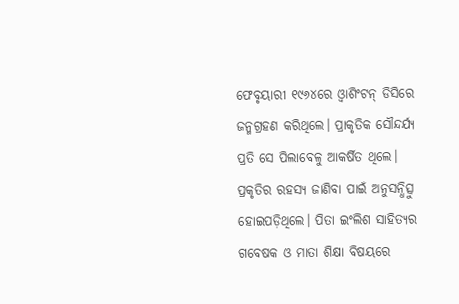ଫେବୃୟାରୀ ୧୯୬୪ରେ ଓ୍ବାଶିଂଟନ୍‌ ଡିସିରେ ଜନ୍ମଗ୍ରହଣ କରିଥିଲେ। ପ୍ରାକୃତିକ ସୌନ୍ଦର୍ଯ୍ୟ ପ୍ରତି ସେ ପିଲାବେଳୁ ଆକର୍ଷିତ ଥିଲେ। ପ୍ରକୃତିର ରହସ୍ୟ ଜାଣିବା ପାଇଁ ଅନୁସନ୍ଧିତ୍ସୁ ହୋଇପଡ଼ିଥିଲେ। ପିତା ଇଂଲିଶ ସାହିତ୍ୟର ଗବେଷକ ଓ ମାତା ଶିକ୍ଷା ବିଷୟରେ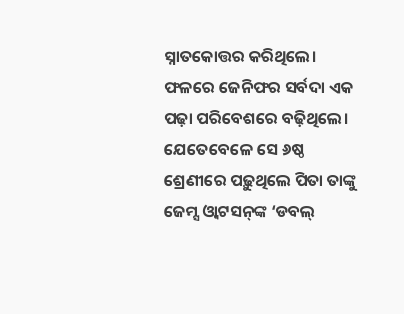ସ୍ନାତକୋତ୍ତର କରିଥିଲେ। ଫଳରେ ଜେନିଫର ସର୍ବଦା ଏକ ପଢ଼ା ପରିବେଶରେ ବଢ଼ିଥିଲେ। ଯେତେବେଳେ ସେ ୬ଷ୍ଠ ଶ୍ରେଣୀରେ ପଢ଼ୁଥିଲେ ପିତା ତାଙ୍କୁ ଜେମ୍ସ ଓ୍ବାଟସନ୍‌ଙ୍କ ‘ଡବଲ୍‌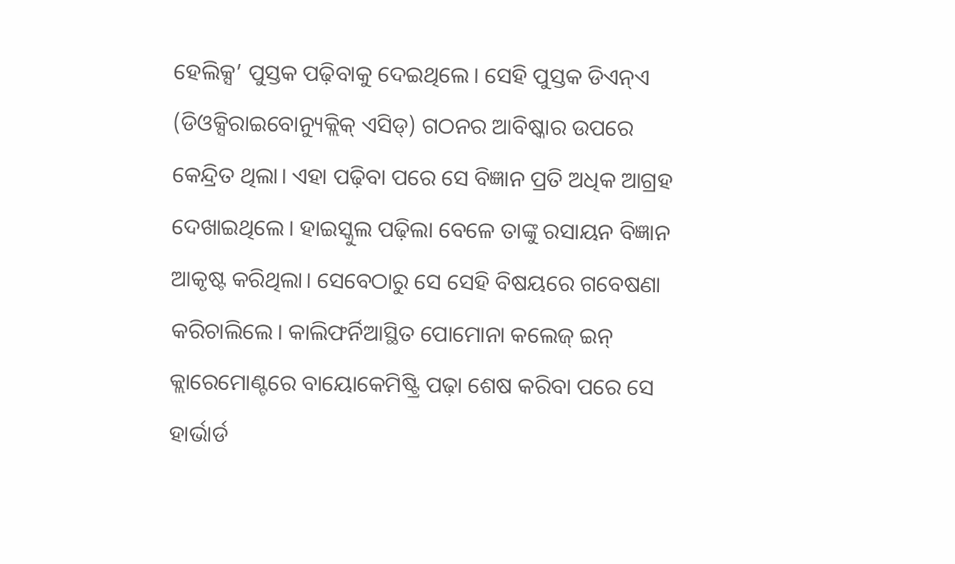ହେଲିକ୍ସ’ ପୁସ୍ତକ ପଢ଼ିବାକୁ ଦେଇଥିଲେ। ସେହି ପୁସ୍ତକ ଡିଏନ୍‌ଏ (ଡିଓକ୍ସିରାଇବୋନ୍ୟୁକ୍ଲିକ୍‌ ଏସିଡ୍‌) ଗଠନର ଆବିଷ୍କାର ଉପରେ କେନ୍ଦ୍ରିତ ଥିଲା। ଏହା ପଢ଼ିବା ପରେ ସେ ବିଜ୍ଞାନ ପ୍ରତି ଅଧିକ ଆଗ୍ରହ ଦେଖାଇଥିଲେ। ହାଇସ୍କୁଲ ପଢ଼ିଲା ବେଳେ ତାଙ୍କୁ ରସାୟନ ବିଜ୍ଞାନ ଆକୃଷ୍ଟ କରିଥିଲା। ସେବେଠାରୁ ସେ ସେହି ବିଷୟରେ ଗବେଷଣା କରିଚାଲିଲେ। କାଲିଫର୍ନିଆସ୍ଥିତ ପୋମୋନା କଲେଜ୍‌ ଇନ୍‌ କ୍ଲାରେମୋଣ୍ଟରେ ବାୟୋକେମିଷ୍ଟ୍ରି ପଢ଼ା ଶେଷ କରିବା ପରେ ସେ ହାର୍ଭାର୍ଡ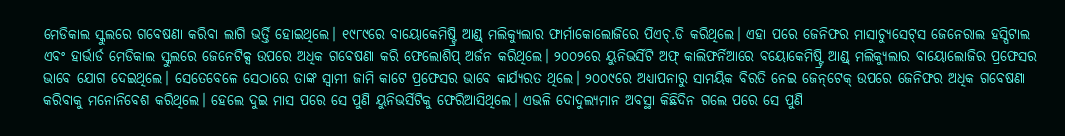ମେଡିକାଲ ସ୍କୁଲରେ ଗବେଷଣା କରିବା ଲାଗି ଭର୍ତ୍ତି ହୋଇଥିଲେ। ୧୯୮୯ରେ ବାୟୋକେମିଷ୍ଟ୍ରି ଆଣ୍ଡ୍‌ ମଲିକ୍ୟୁଲାର ଫାର୍ମାକୋଲୋଜିରେ ପିଏଚ୍‌.ଡି କରିଥିଲେ। ଏହା ପରେ ଜେନିଫର ମାସାଚ୍ୟୁସେଟ୍‌ସ ଜେନେରାଲ ହସ୍ପିଟାଲ ଏବଂ ହାର୍ଭାର୍ଡ ମେଡିକାଲ ସ୍କୁଲରେ ଜେନେଟିକ୍ସ ଉପରେ ଅଧିକ ଗବେଷଣା କରି ଫେଲୋଶିପ୍‌ ଅର୍ଜନ କରିଥିଲେ। ୨୦୦୨ରେ ୟୁନିଭର୍ସିଟି ଅଫ୍‌ କାଲିଫର୍ନିଆରେ ବୟୋକେମିଷ୍ଟ୍ରି ଆଣ୍ଡ୍‌ ମଲିକ୍ୟୁଲାର ବାୟୋଲୋଜିର ପ୍ରଫେସର ଭାବେ ଯୋଗ ଦେଇଥିଲେ। ସେତେବେଳେ ସେଠାରେ ତାଙ୍କ ସ୍ବାମୀ ଜାମି କାଟେ ପ୍ରଫେସର ଭାବେ କାର୍ଯ୍ୟରତ ଥିଲେ। ୨୦୦୯ରେ ଅଧ୍ୟାପନାରୁ ସାମୟିକ ବିରତି ନେଇ ଜେନ୍‌ଟେକ୍‌ ଉପରେ ଜେନିଫର ଅଧିକ ଗବେଷଣା କରିବାକୁ ମନୋନିବେଶ କରିଥିଲେ। ହେଲେ ଦୁଇ ମାସ ପରେ ସେ ପୁଣି ୟୁନିଭର୍ସିଟିକୁ ଫେରିଆସିଥିଲେ। ଏଭଳି ଦୋଦୁଲ୍ୟମାନ ଅବସ୍ଥା କିଛିଦିନ ଗଲେ ପରେ ସେ ପୁଣି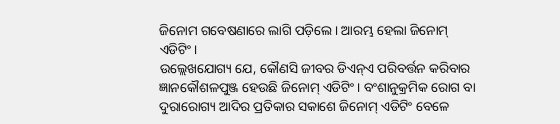ଜିନୋମ ଗବେଷଣାରେ ଲାଗି ପଡ଼ିଲେ। ଆରମ୍ଭ ହେଲା ଜିନୋମ୍‌ ଏଡିଟିଂ।
ଉଲ୍ଲେଖଯୋଗ୍ୟ ଯେ, କୌଣସି ଜୀବର ଡିଏନ୍‌ଏ ପରିବର୍ତ୍ତନ କରିବାର ଜ୍ଞାନକୌଶଳପୁଞ୍ଜ ହେଉଛି ଜିନୋମ୍‌ ଏଡିଟିଂ। ବଂଶାନୁକ୍ରମିକ ରୋଗ ବା ଦୁରାରୋଗ୍ୟ ଆଦିର ପ୍ରତିକାର ସକାଶେ ଜିନୋମ୍‌ ଏଡିଟିଂ ବେଳେ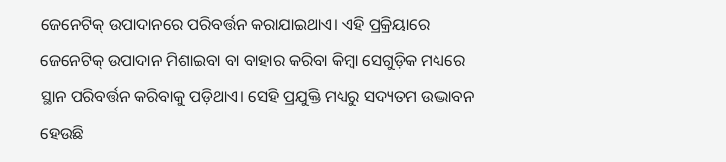ଜେନେଟିକ୍‌ ଉପାଦାନରେ ପରିବର୍ତ୍ତନ କରାଯାଇଥାଏ। ଏହି ପ୍ରକ୍ରିୟାରେ ଜେନେଟିକ୍‌ ଉପାଦାନ ମିଶାଇବା ବା ବାହାର କରିବା କିମ୍ବା ସେଗୁଡ଼ିକ ମଧ୍ୟରେ ସ୍ଥାନ ପରିବର୍ତ୍ତନ କରିବାକୁ ପଡ଼ିଥାଏ। ସେହି ପ୍ରଯୁକ୍ତି ମଧ୍ୟରୁ ସଦ୍ୟତମ ଉଦ୍ଭାବନ ହେଉଛି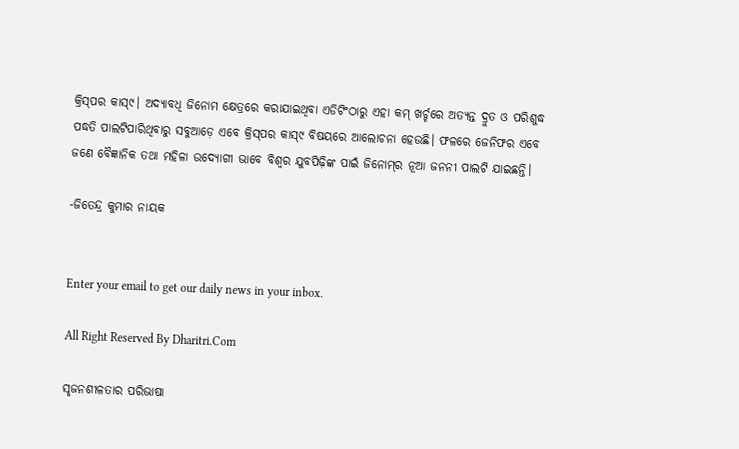କ୍ରିସ୍‌ପର କାସ୍‌୯। ଅଦ୍ୟାବଧି ଜିନୋମ କ୍ଷେତ୍ରରେ କରାଯାଇଥିବା ଏଡିଟିଂଠାରୁ ଏହା କମ୍‌ ଖର୍ଚ୍ଚରେ ଅତ୍ୟନ୍ତ ଦ୍ରୁତ ଓ ପରିଶୁଦ୍ଧ ପଦ୍ଧତି ପାଲଟିପାରିଥିବାରୁ ସବୁଆଡ଼େ ଏବେ କ୍ରିସ୍‌ପର କାସ୍‌୯ ବିଷୟରେ ଆଲୋଚନା ହେଉଛି। ଫଳରେ ଜେନିଫର ଏବେ ଜଣେ ବୈଜ୍ଞାନିକ ତଥା ମହିଳା ଉଦ୍ୟୋଗୀ ଭାବେ ବିଶ୍ୱର ଯୁବପିଢ଼ିଙ୍କ ପାଇଁ ଜିନୋମ୍‌ର ନୂଆ ଜନନୀ ପାଲଟି ଯାଇଛନ୍ତି।

-ଜିତେନ୍ଦ୍ର କୁମାର ନାୟକ


Enter your email to get our daily news in your inbox.

All Right Reserved By Dharitri.Com

ସୃଜନଶୀଳତାର ପରିଭାଷା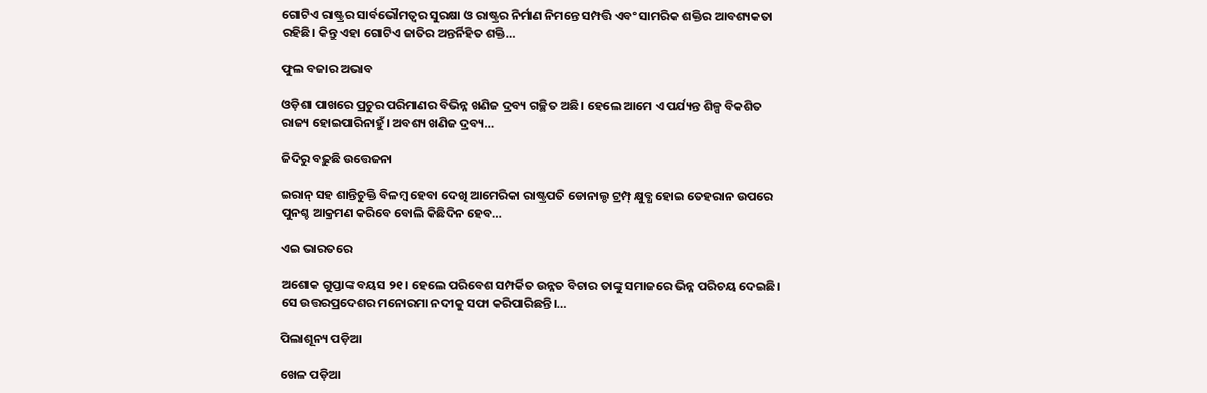ଗୋଟିଏ ରାଷ୍ଟ୍ରର ସାର୍ବଭୌମତ୍ୱର ସୁରକ୍ଷା ଓ ରାଷ୍ଟ୍ରର ନିର୍ମାଣ ନିମନ୍ତେ ସମ୍ପତ୍ତି ଏବଂ ସାମରିକ ଶକ୍ତିର ଆବଶ୍ୟକତା ରହିଛି। କିନ୍ତୁ ଏହା ଗୋଟିଏ ଜାତିର ଅନ୍ତର୍ନିହିତ ଶକ୍ତି…

ଫୁଲ ବଜାର ଅଭାବ

ଓଡ଼ିଶା ପାଖରେ ପ୍ରଚୁର ପରିମାଣର ବିଭିନ୍ନ ଖଣିଜ ଦ୍ରବ୍ୟ ଗଚ୍ଛିତ ଅଛି। ହେଲେ ଆମେ ଏ ପର୍ଯ୍ୟନ୍ତ ଶିଳ୍ପ ବିକଶିତ ରାଜ୍ୟ ହୋଇପାରିନାହୁଁ। ଅବଶ୍ୟ ଖଣିଜ ଦ୍ରବ୍ୟ…

ଜିଦିରୁ ବଢ଼ୁଛି ଉତ୍ତେଜନା

ଇରାନ୍‌ ସହ ଶାନ୍ତିଚୁକ୍ତି ବିଳମ୍ବ ହେବା ଦେଖି ଆମେରିକା ରାଷ୍ଟ୍ରପତି ଡୋନାଲ୍ଡ ଟ୍ରମ୍ପ୍‌ କ୍ଷୁବ୍ଧ ହୋଇ ତେହରାନ ଉପରେ ପୁନଶ୍ଚ ଆକ୍ରମଣ କରିବେ ବୋଲି କିଛିଦିନ ହେବ…

ଏଇ ଭାରତରେ

ଅଶୋକ ଗୁପ୍ତାଙ୍କ ବୟସ ୨୧। ହେଲେ ପରିବେଶ ସମ୍ପର୍କିତ ଉନ୍ନତ ବିଚାର ତାଙ୍କୁ ସମାଜରେ ଭିନ୍ନ ପରିଚୟ ଦେଇଛି। ସେ ଉତ୍ତରପ୍ରଦେଶର ମନୋରମା ନଦୀକୁ ସଫା କରିପାରିଛନ୍ତି।…

ପିଲାଶୂନ୍ୟ ପଡ଼ିଆ

ଖେଳ ପଡ଼ିଆ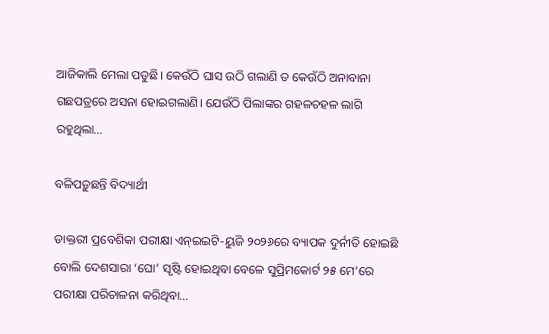ଆଜିକାଲି ମେଲା ପଡୁଛି। କେଉଁଠି ଘାସ ଉଠି ଗଲାଣି ତ କେଉଁଠି ଅନାବାନା ଗଛପତ୍ରରେ ଅସନା ହୋଇଗଲାଣି। ଯେଉଁଠି ପିଲାଙ୍କର ଗହଳଚହଳ ଲାଗି ରହୁଥିଲା…

ବଳିପଡ଼ୁଛନ୍ତି ବିଦ୍ୟାର୍ଥୀ

ଡାକ୍ତରୀ ପ୍ରବେଶିକା ପରୀକ୍ଷା ଏନ୍‌ଇଇଟି-ୟୁଜି ୨୦୨୬ରେ ବ୍ୟାପକ ଦୁର୍ନୀତି ହୋଇଛି ବୋଲି ଦେଶସାରା ‘ଘୋ’ ସୃଷ୍ଟି ହୋଇଥିବା ବେଳେ ସୁପ୍ରିମକୋର୍ଟ ୨୫ ମେ’ରେ ପରୀକ୍ଷା ପରିଚାଳନା କରିଥିବା…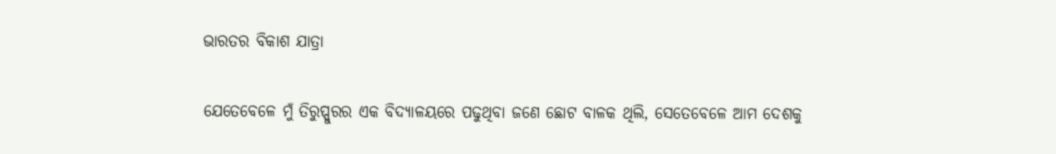ଭାରତର ବିକାଶ ଯାତ୍ରା

ଯେତେବେଳେ ମୁଁ ତିରୁପ୍ପୁରର ଏକ ବିଦ୍ୟାଳୟରେ ପଢୁଥିବା ଜଣେ ଛୋଟ ବାଳକ ଥିଲି, ସେତେବେଳେ ଆମ ଦେଶକୁ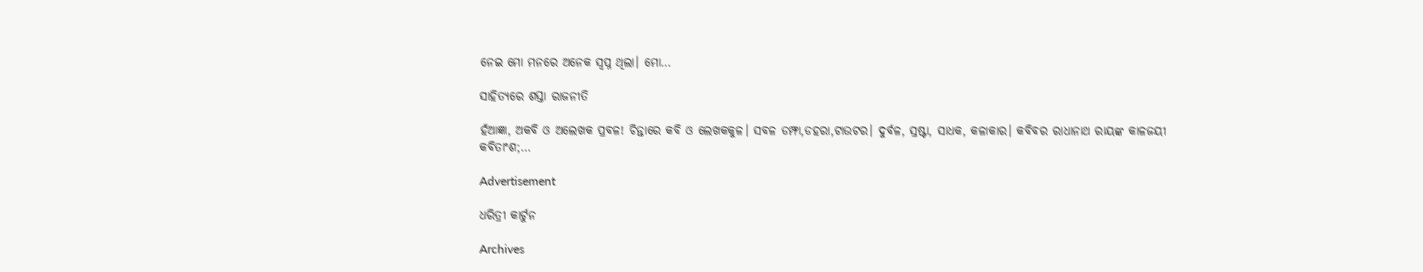ନେଇ ମୋ ମନରେ ଅନେକ ସ୍ବପ୍ନ ଥିଲା। ମୋ…

ସାହିତ୍ୟରେ ଶସ୍ତା ରାଜନୀତି

ହଁଆଜ୍ଞା, ଅକବି ଓ ଅଲେଖକ ପ୍ରବଳ! ଚିନ୍ତାରେ କବି ଓ ଲେଖକକୁଳ। ସବଳ ଡମ୍ଫା,ଡହରା,ଟାଉଟର। ଦୁର୍ବଳ, ସ୍ରଷ୍ଟା, ସାଧକ, କଳାକାର। କବିବର ରାଧାନାଥ ରାୟଙ୍କ କାଳଜୟୀ କବିତାଂଶ;…

Advertisement

ଧରିତ୍ରୀ କାର୍ଟୁନ

Archives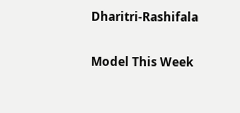Dharitri-Rashifala

Model This Week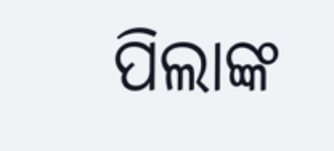ପିଲାଙ୍କ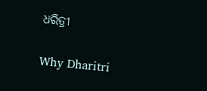ଧରିତ୍ରୀ

Why Dharitri